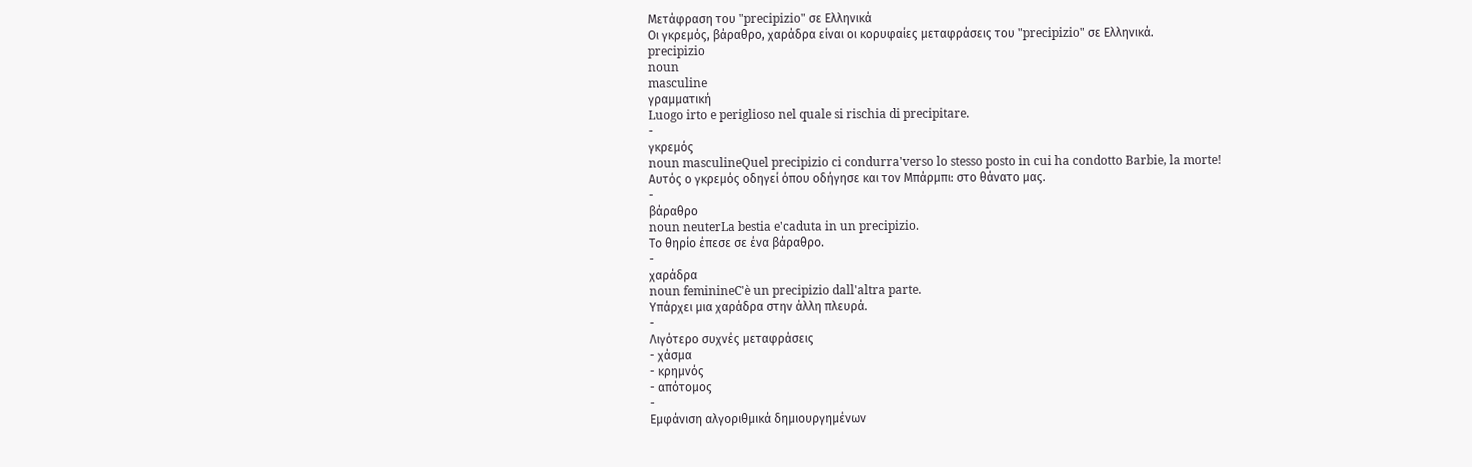Μετάφραση του "precipizio" σε Ελληνικά
Οι γκρεμός, βάραθρο, χαράδρα είναι οι κορυφαίες μεταφράσεις του "precipizio" σε Ελληνικά.
precipizio
noun
masculine
γραμματική
Luogo irto e periglioso nel quale si rischia di precipitare.
-
γκρεμός
noun masculineQuel precipizio ci condurra'verso lo stesso posto in cui ha condotto Barbie, la morte!
Αυτός ο γκρεμός οδηγεί όπου οδήγησε και τον Μπάρμπι: στο θάνατο μας.
-
βάραθρο
noun neuterLa bestia e'caduta in un precipizio.
Το θηρίο έπεσε σε ένα βάραθρο.
-
χαράδρα
noun feminineC'è un precipizio dall'altra parte.
Υπάρχει μια χαράδρα στην άλλη πλευρά.
-
Λιγότερο συχνές μεταφράσεις
- χάσμα
- κρημνός
- απότομος
-
Εμφάνιση αλγοριθμικά δημιουργημένων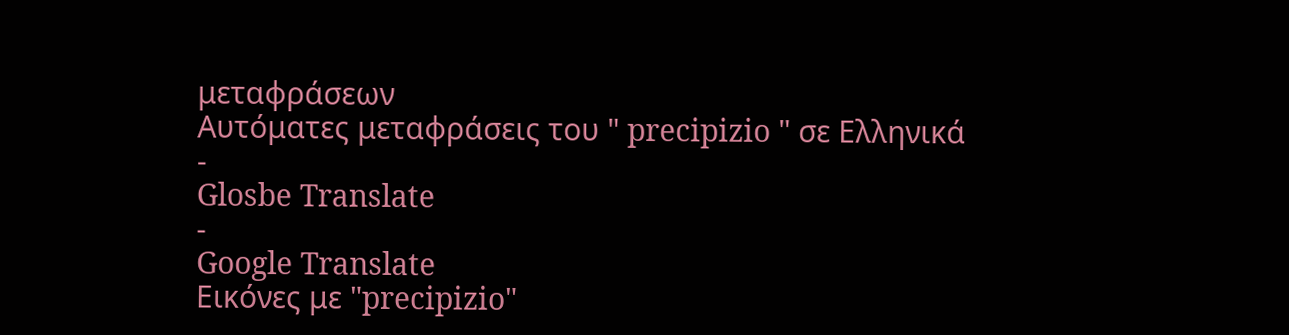μεταφράσεων
Αυτόματες μεταφράσεις του " precipizio " σε Ελληνικά
-
Glosbe Translate
-
Google Translate
Εικόνες με "precipizio"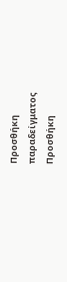Προσθήκη παραδείγματος
Προσθήκη